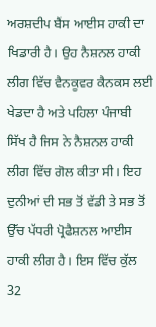ਅਰਸ਼ਦੀਪ ਬੈਂਸ ਆਈਸ ਹਾਕੀ ਦਾ ਖਿਡਾਰੀ ਹੈ। ਉਹ ਨੈਸ਼ਨਲ ਹਾਕੀ ਲੀਗ ਵਿੱਚ ਵੈਨਕੂਵਰ ਕੈਨਕਸ ਲਈ ਖੇਡਦਾ ਹੈ ਅਤੇ ਪਹਿਲਾ ਪੰਜਾਬੀ ਸਿੱਖ ਹੈ ਜਿਸ ਨੇ ਨੈਸ਼ਨਲ ਹਾਕੀ ਲੀਗ ਵਿੱਚ ਗੋਲ ਕੀਤਾ ਸੀ। ਇਹ ਦੁਨੀਆਂ ਦੀ ਸਭ ਤੋਂ ਵੱਡੀ ਤੇ ਸਭ ਤੋਂ ਉੱਚ ਪੱਧਰੀ ਪ੍ਰੋਫੈਸ਼ਨਲ ਆਈਸ ਹਾਕੀ ਲੀਗ ਹੈ। ਇਸ ਵਿੱਚ ਕੁੱਲ 32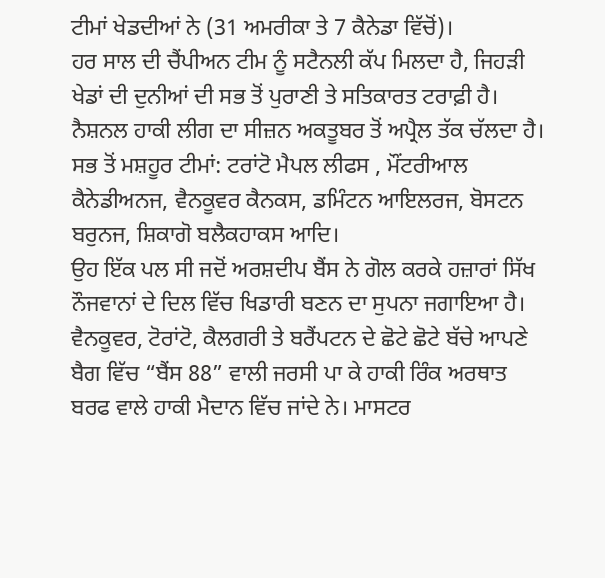ਟੀਮਾਂ ਖੇਡਦੀਆਂ ਨੇ (31 ਅਮਰੀਕਾ ਤੇ 7 ਕੈਨੇਡਾ ਵਿੱਚੋਂ)।
ਹਰ ਸਾਲ ਦੀ ਚੈਂਪੀਅਨ ਟੀਮ ਨੂੰ ਸਟੈਨਲੀ ਕੱਪ ਮਿਲਦਾ ਹੈ, ਜਿਹੜੀ ਖੇਡਾਂ ਦੀ ਦੁਨੀਆਂ ਦੀ ਸਭ ਤੋਂ ਪੁਰਾਣੀ ਤੇ ਸਤਿਕਾਰਤ ਟਰਾਫ਼ੀ ਹੈ।
ਨੈਸ਼ਨਲ ਹਾਕੀ ਲੀਗ ਦਾ ਸੀਜ਼ਨ ਅਕਤੂਬਰ ਤੋਂ ਅਪ੍ਰੈਲ ਤੱਕ ਚੱਲਦਾ ਹੈ।
ਸਭ ਤੋਂ ਮਸ਼ਹੂਰ ਟੀਮਾਂ: ਟਰਾਂਟੋ ਮੈਪਲ ਲੀਫਸ , ਮੌਂਟਰੀਆਲ ਕੈਨੇਡੀਅਨਜ, ਵੈਨਕੂਵਰ ਕੈਨਕਸ, ਡਮਿੰਟਨ ਆਇਲਰਜ, ਬੋਸਟਨ ਬਰੁਨਜ, ਸ਼ਿਕਾਗੋ ਬਲੈਕਹਾਕਸ ਆਦਿ।
ਉਹ ਇੱਕ ਪਲ ਸੀ ਜਦੋਂ ਅਰਸ਼ਦੀਪ ਬੈਂਸ ਨੇ ਗੋਲ ਕਰਕੇ ਹਜ਼ਾਰਾਂ ਸਿੱਖ ਨੌਜਵਾਨਾਂ ਦੇ ਦਿਲ ਵਿੱਚ ਖਿਡਾਰੀ ਬਣਨ ਦਾ ਸੁਪਨਾ ਜਗਾਇਆ ਹੈ। ਵੈਨਕੂਵਰ, ਟੋਰਾਂਟੋ, ਕੈਲਗਰੀ ਤੇ ਬਰੈਂਪਟਨ ਦੇ ਛੋਟੇ ਛੋਟੇ ਬੱਚੇ ਆਪਣੇ ਬੈਗ ਵਿੱਚ “ਬੈਂਸ 88” ਵਾਲੀ ਜਰਸੀ ਪਾ ਕੇ ਹਾਕੀ ਰਿੰਕ ਅਰਥਾਤ ਬਰਫ ਵਾਲੇ ਹਾਕੀ ਮੈਦਾਨ ਵਿੱਚ ਜਾਂਦੇ ਨੇ। ਮਾਸਟਰ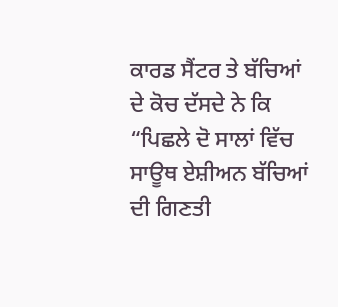ਕਾਰਡ ਸੈਂਟਰ ਤੇ ਬੱਚਿਆਂ ਦੇ ਕੋਚ ਦੱਸਦੇ ਨੇ ਕਿ “ਪਿਛਲੇ ਦੋ ਸਾਲਾਂ ਵਿੱਚ ਸਾਊਥ ਏਸ਼ੀਅਨ ਬੱਚਿਆਂ ਦੀ ਗਿਣਤੀ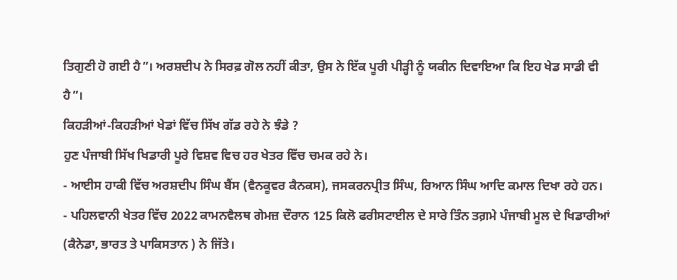ਤਿਗੁਣੀ ਹੋ ਗਈ ਹੈ”। ਅਰਸ਼ਦੀਪ ਨੇ ਸਿਰਫ਼ ਗੋਲ ਨਹੀਂ ਕੀਤਾ, ਉਸ ਨੇ ਇੱਕ ਪੂਰੀ ਪੀੜ੍ਹੀ ਨੂੰ ਯਕੀਨ ਦਿਵਾਇਆ ਕਿ ਇਹ ਖੇਡ ਸਾਡੀ ਵੀ ਹੈ”।
ਕਿਹੜੀਆਂ-ਕਿਹੜੀਆਂ ਖੇਡਾਂ ਵਿੱਚ ਸਿੱਖ ਗੱਡ ਰਹੇ ਨੇ ਝੰਡੇ ?
ਹੁਣ ਪੰਜਾਬੀ ਸਿੱਖ ਖਿਡਾਰੀ ਪੂਰੇ ਵਿਸ਼ਵ ਵਿਚ ਹਰ ਖੇਤਰ ਵਿੱਚ ਚਮਕ ਰਹੇ ਨੇ।
- ਆਈਸ ਹਾਕੀ ਵਿੱਚ ਅਰਸ਼ਦੀਪ ਸਿੰਘ ਬੈਂਸ (ਵੈਨਕੂਵਰ ਕੈਨਕਸ), ਜਸਕਰਨਪ੍ਰੀਤ ਸਿੰਘ, ਰਿਆਨ ਸਿੰਘ ਆਦਿ ਕਮਾਲ ਦਿਖਾ ਰਹੇ ਹਨ।
- ਪਹਿਲਵਾਨੀ ਖੇਤਰ ਵਿੱਚ 2022 ਕਾਮਨਵੈਲਥ ਗੇਮਜ਼ ਦੌਰਾਨ 125 ਕਿਲੋ ਫਰੀਸਟਾਈਲ ਦੇ ਸਾਰੇ ਤਿੰਨ ਤਗ਼ਮੇ ਪੰਜਾਬੀ ਮੂਲ ਦੇ ਖਿਡਾਰੀਆਂ (ਕੈਨੇਡਾ, ਭਾਰਤ ਤੇ ਪਾਕਿਸਤਾਨ ) ਨੇ ਜਿੱਤੇ।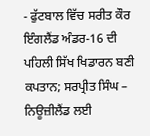- ਫੁੱਟਬਾਲ ਵਿੱਚ ਸਰੀਤ ਕੌਰ ਇੰਗਲੈਂਡ ਅੰਡਰ-16 ਦੀ ਪਹਿਲੀ ਸਿੱਖ ਖਿਡਾਰਨ ਬਣੀ
ਕਪਤਾਨ; ਸਰਪ੍ਰੀਤ ਸਿੰਘ – ਨਿਊਜ਼ੀਲੈਂਡ ਲਈ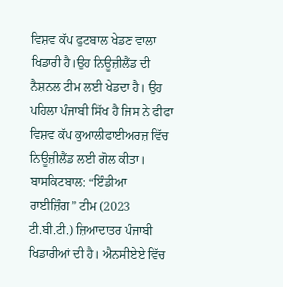ਵਿਸ਼ਵ ਕੱਪ ਫੁਟਬਾਲ ਖੇਡਣ ਵਾਲਾ ਖਿਡਾਰੀ ਹੈ।ਉਹ ਨਿਊਜ਼ੀਲੈਂਡ ਦੀ ਨੈਸ਼ਨਲ ਟੀਮ ਲਈ ਖੇਡਦਾ ਹੈ। ਉਹ ਪਹਿਲਾ ਪੰਜਾਬੀ ਸਿੱਖ ਹੈ ਜਿਸ ਨੇ ਫੀਫਾ ਵਿਸ਼ਵ ਕੱਪ ਕੁਆਲੀਫਾਈਅਰਜ਼ ਵਿੱਚ ਨਿਊਜ਼ੀਲੈਂਡ ਲਈ ਗੋਲ ਕੀਤਾ।
ਬਾਸਕਿਟਬਾਲ: “ਇੰਡੀਆ ਰਾਈਜ਼ਿੰਗ” ਟੀਮ (2023 ਟੀ.ਬੀ.ਟੀ.) ਜ਼ਿਆਦਾਤਰ ਪੰਜਾਬੀ ਖਿਡਾਰੀਆਂ ਦੀ ਹੈ। ਐਨਸੀਏਏ ਵਿੱਚ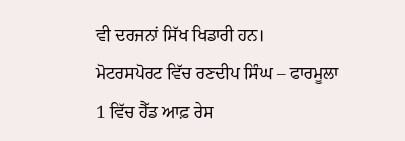ਵੀ ਦਰਜਨਾਂ ਸਿੱਖ ਖਿਡਾਰੀ ਹਨ।
ਮੋਟਰਸਪੋਰਟ ਵਿੱਚ ਰਣਦੀਪ ਸਿੰਘ – ਫਾਰਮੂਲਾ 1 ਵਿੱਚ ਹੈੱਡ ਆਫ਼ ਰੇਸ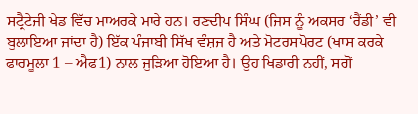ਸਟ੍ਰੈਟੇਜੀ ਖੇਡ ਵਿੱਚ ਮਾਅਰਕੇ ਮਾਰੇ ਹਨ। ਰਣਦੀਪ ਸਿੰਘ (ਜਿਸ ਨੂੰ ਅਕਸਰ ‘ਰੈਂਡੀ’ ਵੀ ਬੁਲਾਇਆ ਜਾਂਦਾ ਹੈ) ਇੱਕ ਪੰਜਾਬੀ ਸਿੱਖ ਵੰਸ਼ਜ ਹੈ ਅਤੇ ਮੋਟਰਸਪੋਰਟ (ਖਾਸ ਕਰਕੇ ਫਾਰਮੂਲਾ 1 – ਐਫ1) ਨਾਲ ਜੁੜਿਆ ਹੋਇਆ ਹੈ। ਉਹ ਖਿਡਾਰੀ ਨਹੀਂ, ਸਗੋਂ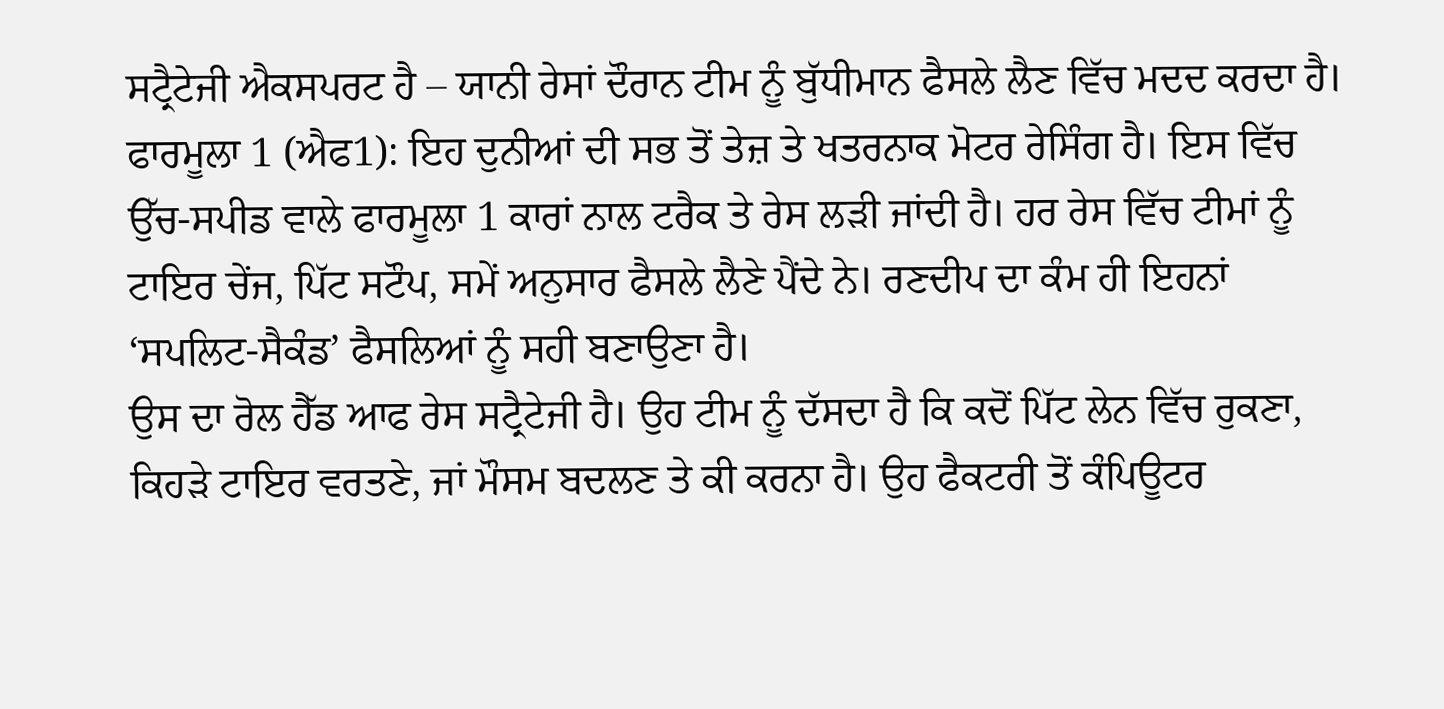ਸਟ੍ਰੈਟੇਜੀ ਐਕਸਪਰਟ ਹੈ – ਯਾਨੀ ਰੇਸਾਂ ਦੌਰਾਨ ਟੀਮ ਨੂੰ ਬੁੱਧੀਮਾਨ ਫੈਸਲੇ ਲੈਣ ਵਿੱਚ ਮਦਦ ਕਰਦਾ ਹੈ। ਫਾਰਮੂਲਾ 1 (ਐਫ1): ਇਹ ਦੁਨੀਆਂ ਦੀ ਸਭ ਤੋਂ ਤੇਜ਼ ਤੇ ਖਤਰਨਾਕ ਮੋਟਰ ਰੇਸਿੰਗ ਹੈ। ਇਸ ਵਿੱਚ ਉੱਚ-ਸਪੀਡ ਵਾਲੇ ਫਾਰਮੂਲਾ 1 ਕਾਰਾਂ ਨਾਲ ਟਰੈਕ ਤੇ ਰੇਸ ਲੜੀ ਜਾਂਦੀ ਹੈ। ਹਰ ਰੇਸ ਵਿੱਚ ਟੀਮਾਂ ਨੂੰ ਟਾਇਰ ਚੇਂਜ, ਪਿੱਟ ਸਟੌਪ, ਸਮੇਂ ਅਨੁਸਾਰ ਫੈਸਲੇ ਲੈਣੇ ਪੈਂਦੇ ਨੇ। ਰਣਦੀਪ ਦਾ ਕੰਮ ਹੀ ਇਹਨਾਂ ‘ਸਪਲਿਟ-ਸੈਕੰਡ’ ਫੈਸਲਿਆਂ ਨੂੰ ਸਹੀ ਬਣਾਉਣਾ ਹੈ।
ਉਸ ਦਾ ਰੋਲ ਹੈੱਡ ਆਫ ਰੇਸ ਸਟ੍ਰੈਟੇਜੀ ਹੈ। ਉਹ ਟੀਮ ਨੂੰ ਦੱਸਦਾ ਹੈ ਕਿ ਕਦੋਂ ਪਿੱਟ ਲੇਨ ਵਿੱਚ ਰੁਕਣਾ, ਕਿਹੜੇ ਟਾਇਰ ਵਰਤਣੇ, ਜਾਂ ਮੌਸਮ ਬਦਲਣ ਤੇ ਕੀ ਕਰਨਾ ਹੈ। ਉਹ ਫੈਕਟਰੀ ਤੋਂ ਕੰਪਿਊਟਰ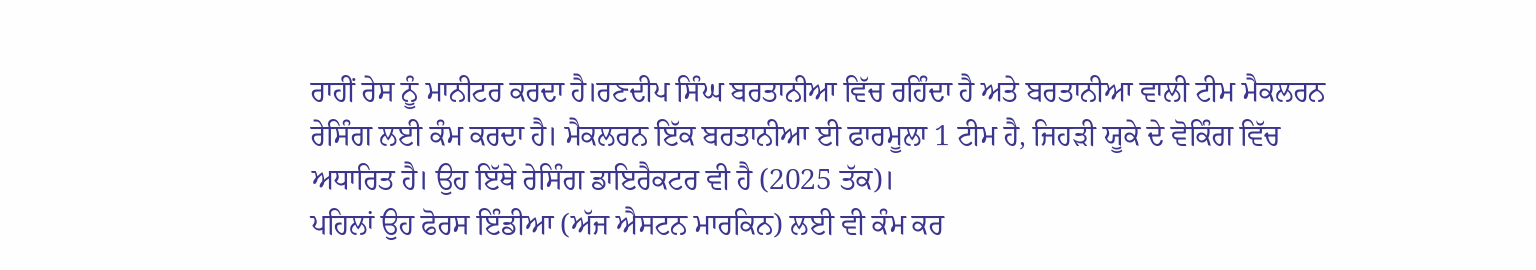ਰਾਹੀਂ ਰੇਸ ਨੂੰ ਮਾਨੀਟਰ ਕਰਦਾ ਹੈ।ਰਣਦੀਪ ਸਿੰਘ ਬਰਤਾਨੀਆ ਵਿੱਚ ਰਹਿੰਦਾ ਹੈ ਅਤੇ ਬਰਤਾਨੀਆ ਵਾਲੀ ਟੀਮ ਮੈਕਲਰਨ ਰੇਸਿੰਗ ਲਈ ਕੰਮ ਕਰਦਾ ਹੈ। ਮੈਕਲਰਨ ਇੱਕ ਬਰਤਾਨੀਆ ਈ ਫਾਰਮੂਲਾ 1 ਟੀਮ ਹੈ, ਜਿਹੜੀ ਯੂਕੇ ਦੇ ਵੋਕਿੰਗ ਵਿੱਚ ਅਧਾਰਿਤ ਹੈ। ਉਹ ਇੱਥੇ ਰੇਸਿੰਗ ਡਾਇਰੈਕਟਰ ਵੀ ਹੈ (2025 ਤੱਕ)।
ਪਹਿਲਾਂ ਉਹ ਫੋਰਸ ਇੰਡੀਆ (ਅੱਜ ਐਸਟਨ ਮਾਰਕਿਨ) ਲਈ ਵੀ ਕੰਮ ਕਰ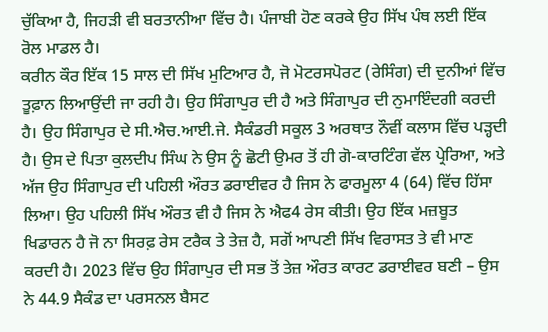ਚੁੱਕਿਆ ਹੈ, ਜਿਹੜੀ ਵੀ ਬਰਤਾਨੀਆ ਵਿੱਚ ਹੈ। ਪੰਜਾਬੀ ਹੋਣ ਕਰਕੇ ਉਹ ਸਿੱਖ ਪੰਥ ਲਈ ਇੱਕ ਰੋਲ ਮਾਡਲ ਹੈ।
ਕਰੀਨ ਕੌਰ ਇੱਕ 15 ਸਾਲ ਦੀ ਸਿੱਖ ਮੁਟਿਆਰ ਹੈ, ਜੋ ਮੋਟਰਸਪੋਰਟ (ਰੇਸਿੰਗ) ਦੀ ਦੁਨੀਆਂ ਵਿੱਚ ਤੂਫ਼ਾਨ ਲਿਆਉਂਦੀ ਜਾ ਰਹੀ ਹੈ। ਉਹ ਸਿੰਗਾਪੁਰ ਦੀ ਹੈ ਅਤੇ ਸਿੰਗਾਪੁਰ ਦੀ ਨੁਮਾਇੰਦਗੀ ਕਰਦੀ ਹੈ। ਉਹ ਸਿੰਗਾਪੁਰ ਦੇ ਸੀ.ਐਚ.ਆਈ.ਜੇ. ਸੈਕੰਡਰੀ ਸਕੂਲ 3 ਅਰਥਾਤ ਨੌਵੀਂ ਕਲਾਸ ਵਿੱਚ ਪੜ੍ਹਦੀ ਹੈ। ਉਸ ਦੇ ਪਿਤਾ ਕੁਲਦੀਪ ਸਿੰਘ ਨੇ ਉਸ ਨੂੰ ਛੋਟੀ ਉਮਰ ਤੋਂ ਹੀ ਗੋ-ਕਾਰਟਿੰਗ ਵੱਲ ਪ੍ਰੇਰਿਆ, ਅਤੇ ਅੱਜ ਉਹ ਸਿੰਗਾਪੁਰ ਦੀ ਪਹਿਲੀ ਔਰਤ ਡਰਾਈਵਰ ਹੈ ਜਿਸ ਨੇ ਫਾਰਮੂਲਾ 4 (64) ਵਿੱਚ ਹਿੱਸਾ ਲਿਆ। ਉਹ ਪਹਿਲੀ ਸਿੱਖ ਔਰਤ ਵੀ ਹੈ ਜਿਸ ਨੇ ਐਫ4 ਰੇਸ ਕੀਤੀ। ਉਹ ਇੱਕ ਮਜ਼ਬੂਤ ਖਿਡਾਰਨ ਹੈ ਜੋ ਨਾ ਸਿਰਫ਼ ਰੇਸ ਟਰੈਕ ਤੇ ਤੇਜ਼ ਹੈ, ਸਗੋਂ ਆਪਣੀ ਸਿੱਖ ਵਿਰਾਸਤ ਤੇ ਵੀ ਮਾਣ ਕਰਦੀ ਹੈ। 2023 ਵਿੱਚ ਉਹ ਸਿੰਗਾਪੁਰ ਦੀ ਸਭ ਤੋਂ ਤੇਜ਼ ਔਰਤ ਕਾਰਟ ਡਰਾਈਵਰ ਬਣੀ – ਉਸ ਨੇ 44.9 ਸੈਕੰਡ ਦਾ ਪਰਸਨਲ ਬੈਸਟ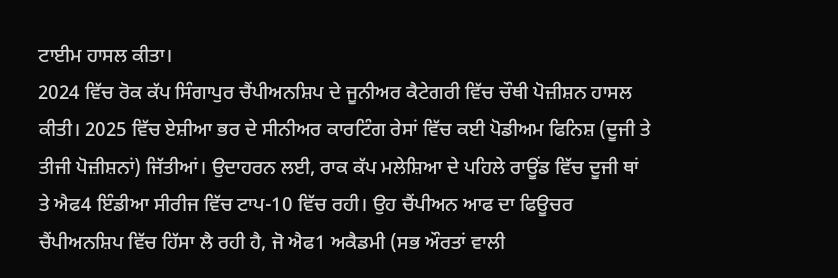ਟਾਈਮ ਹਾਸਲ ਕੀਤਾ।
2024 ਵਿੱਚ ਰੋਕ ਕੱਪ ਸਿੰਗਾਪੁਰ ਚੈਂਪੀਅਨਸ਼ਿਪ ਦੇ ਜੂਨੀਅਰ ਕੈਟੇਗਰੀ ਵਿੱਚ ਚੌਥੀ ਪੋਜ਼ੀਸ਼ਨ ਹਾਸਲ ਕੀਤੀ। 2025 ਵਿੱਚ ਏਸ਼ੀਆ ਭਰ ਦੇ ਸੀਨੀਅਰ ਕਾਰਟਿੰਗ ਰੇਸਾਂ ਵਿੱਚ ਕਈ ਪੋਡੀਅਮ ਫਿਨਿਸ਼ (ਦੂਜੀ ਤੇ ਤੀਜੀ ਪੋਜ਼ੀਸ਼ਨਾਂ) ਜਿੱਤੀਆਂ। ਉਦਾਹਰਨ ਲਈ, ਰਾਕ ਕੱਪ ਮਲੇਸ਼ਿਆ ਦੇ ਪਹਿਲੇ ਰਾਊਂਡ ਵਿੱਚ ਦੂਜੀ ਥਾਂ ਤੇ ਐਫ4 ਇੰਡੀਆ ਸੀਰੀਜ ਵਿੱਚ ਟਾਪ-10 ਵਿੱਚ ਰਹੀ। ਉਹ ਚੈਂਪੀਅਨ ਆਫ ਦਾ ਫਿਊਚਰ ਚੈਂਪੀਅਨਸ਼ਿਪ ਵਿੱਚ ਹਿੱਸਾ ਲੈ ਰਹੀ ਹੈ, ਜੋ ਐਫ1 ਅਕੈਡਮੀ (ਸਭ ਔਰਤਾਂ ਵਾਲੀ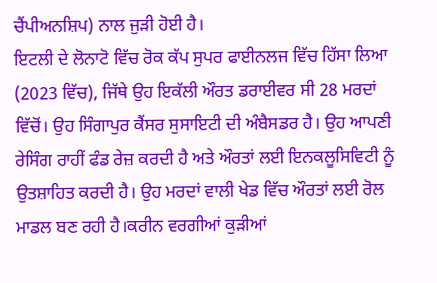ਚੈਂਪੀਅਨਸ਼ਿਪ) ਨਾਲ ਜੁੜੀ ਹੋਈ ਹੈ।
ਇਟਲੀ ਦੇ ਲੋਨਾਟੋ ਵਿੱਚ ਰੋਕ ਕੱਪ ਸੁਪਰ ਫਾਈਨਲਜ ਵਿੱਚ ਹਿੱਸਾ ਲਿਆ (2023 ਵਿੱਚ), ਜਿੱਥੇ ਉਹ ਇਕੱਲੀ ਔਰਤ ਡਰਾਈਵਰ ਸੀ 28 ਮਰਦਾਂ ਵਿੱਚੋਂ। ਉਹ ਸਿੰਗਾਪੁਰ ਕੈਂਸਰ ਸੁਸਾਇਟੀ ਦੀ ਅੰਬੈਸਡਰ ਹੈ। ਉਹ ਆਪਣੀ ਰੇਸਿੰਗ ਰਾਹੀਂ ਫੰਡ ਰੇਜ਼ ਕਰਦੀ ਹੈ ਅਤੇ ਔਰਤਾਂ ਲਈ ਇਨਕਲੂਸਿਵਿਟੀ ਨੂੰ ਉਤਸ਼ਾਹਿਤ ਕਰਦੀ ਹੈ। ਉਹ ਮਰਦਾਂ ਵਾਲੀ ਖੇਡ ਵਿੱਚ ਔਰਤਾਂ ਲਈ ਰੋਲ ਮਾਡਲ ਬਣ ਰਹੀ ਹੈ।ਕਰੀਨ ਵਰਗੀਆਂ ਕੁੜੀਆਂ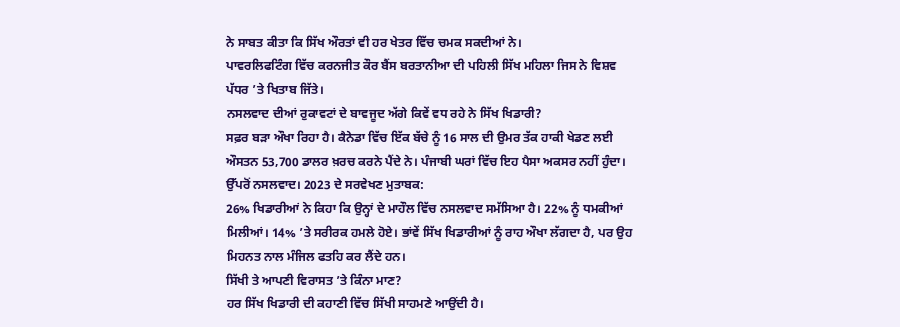ਨੇ ਸਾਬਤ ਕੀਤਾ ਕਿ ਸਿੱਖ ਔਰਤਾਂ ਵੀ ਹਰ ਖੇਤਰ ਵਿੱਚ ਚਮਕ ਸਕਦੀਆਂ ਨੇ।
ਪਾਵਰਲਿਫਟਿੰਗ ਵਿੱਚ ਕਰਨਜੀਤ ਕੌਰ ਬੈਂਸ ਬਰਤਾਨੀਆ ਦੀ ਪਹਿਲੀ ਸਿੱਖ ਮਹਿਲਾ ਜਿਸ ਨੇ ਵਿਸ਼ਵ ਪੱਧਰ ’ਤੇ ਖਿਤਾਬ ਜਿੱਤੇ।
ਨਸਲਵਾਦ ਦੀਆਂ ਰੁਕਾਵਟਾਂ ਦੇ ਬਾਵਜੂਦ ਅੱਗੇ ਕਿਵੇਂ ਵਧ ਰਹੇ ਨੇ ਸਿੱਖ ਖਿਡਾਰੀ?
ਸਫ਼ਰ ਬੜਾ ਔਖਾ ਰਿਹਾ ਹੈ। ਕੈਨੇਡਾ ਵਿੱਚ ਇੱਕ ਬੱਚੇ ਨੂੰ 16 ਸਾਲ ਦੀ ਉਮਰ ਤੱਕ ਹਾਕੀ ਖੇਡਣ ਲਈ ਔਸਤਨ 53,700 ਡਾਲਰ ਖ਼ਰਚ ਕਰਨੇ ਪੈਂਦੇ ਨੇ। ਪੰਜਾਬੀ ਘਰਾਂ ਵਿੱਚ ਇਹ ਪੈਸਾ ਅਕਸਰ ਨਹੀਂ ਹੁੰਦਾ। ਉੱਪਰੋਂ ਨਸਲਵਾਦ। 2023 ਦੇ ਸਰਵੇਖਣ ਮੁਤਾਬਕ:
26% ਖਿਡਾਰੀਆਂ ਨੇ ਕਿਹਾ ਕਿ ਉਨ੍ਹਾਂ ਦੇ ਮਾਹੌਲ ਵਿੱਚ ਨਸਲਵਾਦ ਸਮੱਸਿਆ ਹੈ। 22% ਨੂੰ ਧਮਕੀਆਂ ਮਿਲੀਆਂ। 14% ’ਤੇ ਸਰੀਰਕ ਹਮਲੇ ਹੋਏ। ਭਾਂਵੇਂ ਸਿੱਖ ਖਿਡਾਰੀਆਂ ਨੂੰ ਰਾਹ ਔਖਾ ਲੱਗਦਾ ਹੈ, ਪਰ ਉਹ ਮਿਹਨਤ ਨਾਲ ਮੰਜਿਲ ਫਤਹਿ ਕਰ ਲੈਂਦੇ ਹਨ।
ਸਿੱਖੀ ਤੇ ਆਪਣੀ ਵਿਰਾਸਤ ’ਤੇ ਕਿੰਨਾ ਮਾਣ?
ਹਰ ਸਿੱਖ ਖਿਡਾਰੀ ਦੀ ਕਹਾਣੀ ਵਿੱਚ ਸਿੱਖੀ ਸਾਹਮਣੇ ਆਉਂਦੀ ਹੈ।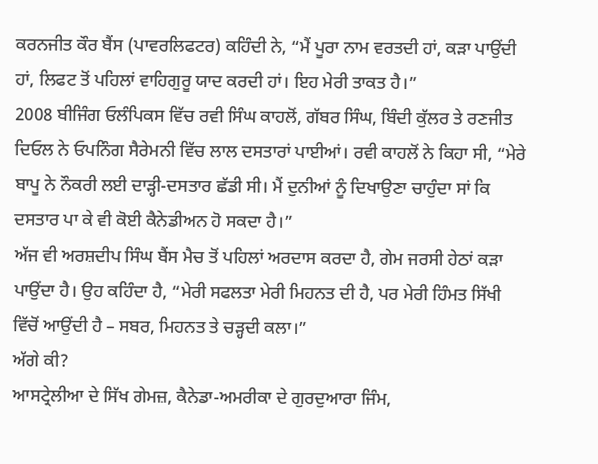ਕਰਨਜੀਤ ਕੌਰ ਬੈਂਸ (ਪਾਵਰਲਿਫਟਰ) ਕਹਿੰਦੀ ਨੇ, “ਮੈਂ ਪੂਰਾ ਨਾਮ ਵਰਤਦੀ ਹਾਂ, ਕੜਾ ਪਾਉਂਦੀ ਹਾਂ, ਲਿਫਟ ਤੋਂ ਪਹਿਲਾਂ ਵਾਹਿਗੁਰੂ ਯਾਦ ਕਰਦੀ ਹਾਂ। ਇਹ ਮੇਰੀ ਤਾਕਤ ਹੈ।”
2008 ਬੀਜਿੰਗ ਓਲੰਪਿਕਸ ਵਿੱਚ ਰਵੀ ਸਿੰਘ ਕਾਹਲੋਂ, ਗੱਬਰ ਸਿੰਘ, ਬਿੰਦੀ ਕੁੱਲਰ ਤੇ ਰਣਜੀਤ ਦਿਓਲ ਨੇ ਓਪਨਿੰਗ ਸੈਰੇਮਨੀ ਵਿੱਚ ਲਾਲ ਦਸਤਾਰਾਂ ਪਾਈਆਂ। ਰਵੀ ਕਾਹਲੋਂ ਨੇ ਕਿਹਾ ਸੀ, “ਮੇਰੇ ਬਾਪੂ ਨੇ ਨੌਕਰੀ ਲਈ ਦਾੜ੍ਹੀ-ਦਸਤਾਰ ਛੱਡੀ ਸੀ। ਮੈਂ ਦੁਨੀਆਂ ਨੂੰ ਦਿਖਾਉਣਾ ਚਾਹੁੰਦਾ ਸਾਂ ਕਿ ਦਸਤਾਰ ਪਾ ਕੇ ਵੀ ਕੋਈ ਕੈਨੇਡੀਅਨ ਹੋ ਸਕਦਾ ਹੈ।”
ਅੱਜ ਵੀ ਅਰਸ਼ਦੀਪ ਸਿੰਘ ਬੈਂਸ ਮੈਚ ਤੋਂ ਪਹਿਲਾਂ ਅਰਦਾਸ ਕਰਦਾ ਹੈ, ਗੇਮ ਜਰਸੀ ਹੇਠਾਂ ਕੜਾ ਪਾਉਂਦਾ ਹੈ। ਉਹ ਕਹਿੰਦਾ ਹੈ, “ਮੇਰੀ ਸਫਲਤਾ ਮੇਰੀ ਮਿਹਨਤ ਦੀ ਹੈ, ਪਰ ਮੇਰੀ ਹਿੰਮਤ ਸਿੱਖੀ ਵਿੱਚੋਂ ਆਉਂਦੀ ਹੈ – ਸਬਰ, ਮਿਹਨਤ ਤੇ ਚੜ੍ਹਦੀ ਕਲਾ।”
ਅੱਗੇ ਕੀ?
ਆਸਟ੍ਰੇਲੀਆ ਦੇ ਸਿੱਖ ਗੇਮਜ਼, ਕੈਨੇਡਾ-ਅਮਰੀਕਾ ਦੇ ਗੁਰਦੁਆਰਾ ਜਿੰਮ,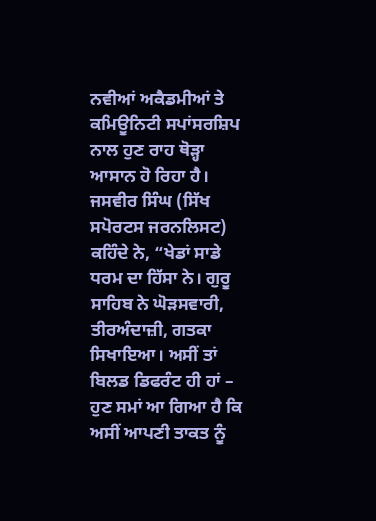ਨਵੀਆਂ ਅਕੈਡਮੀਆਂ ਤੇ ਕਮਿਊਨਿਟੀ ਸਪਾਂਸਰਸ਼ਿਪ ਨਾਲ ਹੁਣ ਰਾਹ ਥੋੜ੍ਹਾ ਆਸਾਨ ਹੋ ਰਿਹਾ ਹੈ। ਜਸਵੀਰ ਸਿੰਘ (ਸਿੱਖ ਸਪੋਰਟਸ ਜਰਨਲਿਸਟ) ਕਹਿੰਦੇ ਨੇ, “ਖੇਡਾਂ ਸਾਡੇ ਧਰਮ ਦਾ ਹਿੱਸਾ ਨੇ। ਗੁਰੂ ਸਾਹਿਬ ਨੇ ਘੋੜਸਵਾਰੀ, ਤੀਰਅੰਦਾਜ਼ੀ, ਗਤਕਾ ਸਿਖਾਇਆ। ਅਸੀਂ ਤਾਂ ਬਿਲਡ ਡਿਫਰੰਟ ਹੀ ਹਾਂ – ਹੁਣ ਸਮਾਂ ਆ ਗਿਆ ਹੈ ਕਿ ਅਸੀਂ ਆਪਣੀ ਤਾਕਤ ਨੂੰ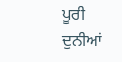ਪੂਰੀ ਦੁਨੀਆਂ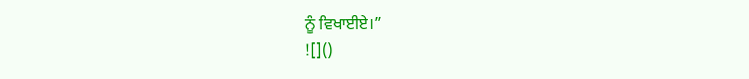ਨੂੰ ਵਿਖਾਈਏ।”
![]()